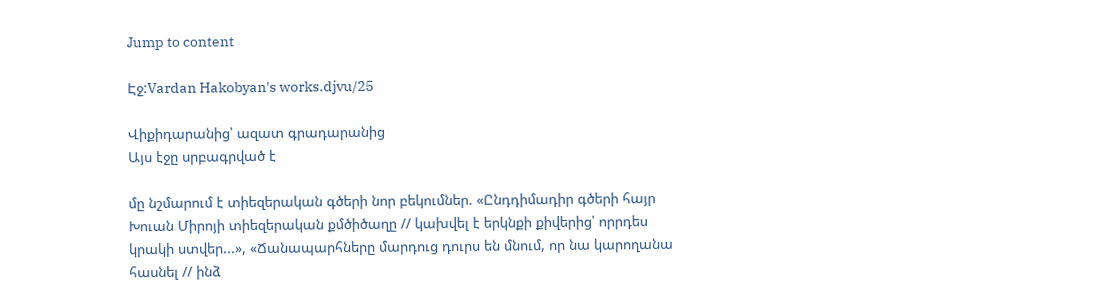Jump to content

Էջ:Vardan Hakobyan's works.djvu/25

Վիքիդարանից՝ ազատ գրադարանից
Այս էջը սրբագրված է

մը նշմարում է տիեզերական գծերի նոր բեկումներ. «Ընդդիմադիր գծերի հայր Խուան Միրոյի տիեզերական քմծիծաղը // կախվել է երկնքի քիվերից՝ որրդես կրակի ստվեր...», «Ճանապարհները մարդուց դուրս են մնում, որ նա կարողանա հասնել // ինձ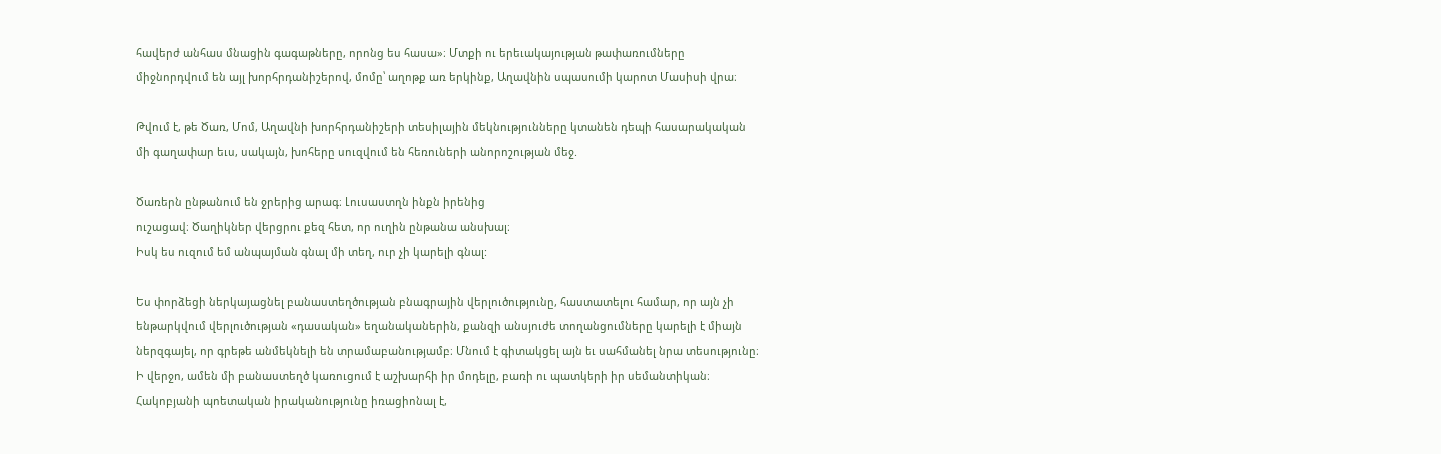հավերժ անհաս մնացին գագաթները, որոնց ես հասա»։ Մտքի ու երեւակայության թափառումները միջնորդվում են այլ խորհրդանիշերով, մոմը՝ աղոթք առ երկինք, Աղավնին սպասումի կարոտ Մասիսի վրա։

Թվում է, թե Ծառ, Մոմ, Աղավնի խորհրդանիշերի տեսիլային մեկնությունները կտանեն դեպի հասարակական մի գաղափար եւս, սակայն, խոհերը սուզվում են հեռուների անորոշության մեջ.

Ծառերն ընթանում են ջրերից արագ։ Լուսաստղն ինքն իրենից
ուշացավ։ Ծաղիկներ վերցրու քեզ հետ, որ ուղին ընթանա անսխալ։
Իսկ ես ուզում եմ անպայման գնալ մի տեղ, ուր չի կարելի գնալ:

Ես փորձեցի ներկայացնել բանաստեղծության բնագրային վերլուծությունը, հաստատելու համար, որ այն չի ենթարկվում վերլուծության «դասական» եղանականերին, քանզի անսյուժե տողանցումները կարելի է միայն ներզգայել, որ գրեթե անմեկնելի են տրամաբանությամբ։ Մնում է գիտակցել այն եւ սահմանել նրա տեսությունը։ Ի վերջո, ամեն մի բանաստեղծ կառուցում է աշխարհի իր մոդելը, բառի ու պատկերի իր սեմանտիկան։ Հակոբյանի պոետական իրականությունը իռացիոնալ է,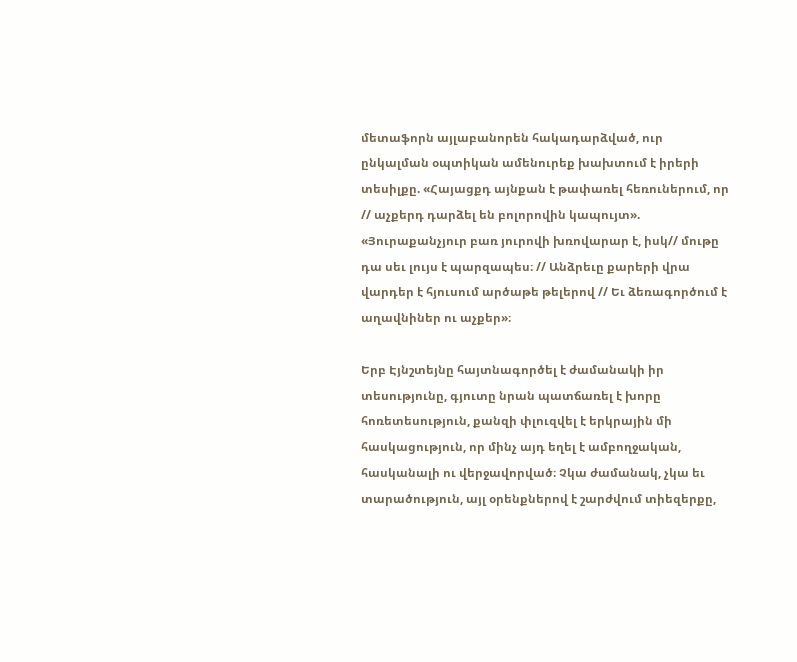մետաֆորն այլաբանորեն հակադարձված, ուր ընկալման օպտիկան ամենուրեք խախտում է իրերի տեսիլքը. «Հայացքդ այնքան է թափառել հեռուներում, որ // աչքերդ դարձել են բոլորովին կապույտ». «Յուրաքանչյուր բառ յուրովի խռովարար է, իսկ// մութը դա սեւ լույս է պարզապես։ // Անձրեւը քարերի վրա վարդեր է հյուսում արծաթե թելերով // Եւ ձեռագործում է աղավնիներ ու աչքեր»։

Երբ Էյնշտեյնը հայտնագործել է ժամանակի իր տեսությունը, գյուտը նրան պատճառել է խորը հոռետեսություն, քանզի փլուզվել է երկրային մի հասկացություն, որ մինչ այդ եղել է ամբողջական, հասկանալի ու վերջավորված։ Չկա ժամանակ, չկա եւ տարածություն, այլ օրենքներով է շարժվում տիեզերքը,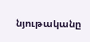նյութականը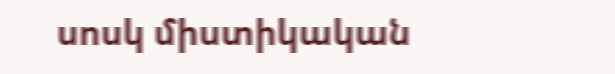սոսկ միստիկական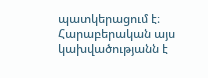պատկերացում է։ Հարաբերական այս կախվածությանն է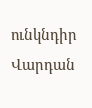ունկնդիր Վարդան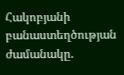Հակոբյանի բանաստեղծության ժամանակը.